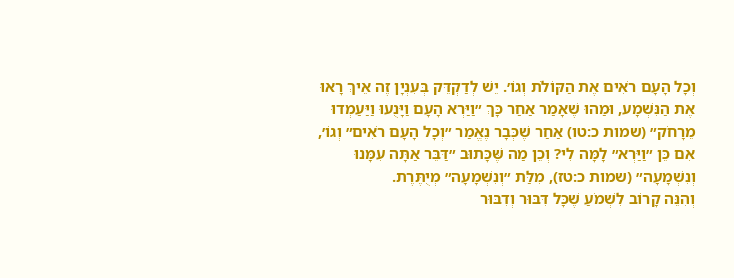וְכָל הָעָם רֹאִים אֶת הַקּוֹלֹת וְגוֹ׳. יֵשׁ לְדַקְדֵּק בְּעִנְיָן זֶה אֵיךְ רָאוּ אֶת הַנִּשְׁמָע, וּמַהוּ שֶׁאָמַר אַחַר כָּךְ ״וַיַּרְא הָעָם וַיָּנֻעוּ וַיַּעַמְדוּ מֵרָחֹק״ (שמות כ:טו) אַחַר שֶׁכְּבָר נֶאֱמַר ״וְכָל הָעָם רֹאִים״ וְגוֹ׳, אִם כֵּן ״וַיַּרְא״ לָמָּה לִי? וְכֵן מַה שֶּׁכָּתוּב ״דַּבֵּר אַתָּה עִמָּנוּ וְנִשְׁמָעָה״ (שמות כ:טז), מִלַּת ״וְנִשְׁמָעָה״ מְיֻתֶּרֶת.
וְהִנֵּה קָרוֹב לִשְׁמֹעַ שֶׁכָּל דִּבּוּר וְדִבּוּר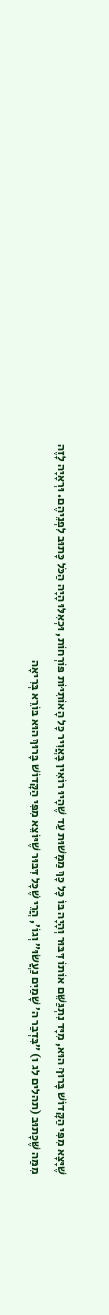שֶׁיָּצָא מִפִּי הַקָּדוֹשׁ בָּרוּךְ הוּא, מִיָּד נִתְגַּשֵּׁם אוֹתוֹ דִּבּוּר וְהָיָה בּוֹ כָּל כָּךְ מַמָּשׁוּת עַד שֶׁהָיוּ רוֹאִין בָּאֲוִיר כָּל הָאוֹתִיּוֹת פּוֹרְחוֹת, וּכְאִלּוּ הָיָה הַכֹּל כָּתוּב לִפְנֵיהֶם. וּרְאָיָה לָזֶה מִמַּה שֶּׁכָּתוּב (תהלים לג ו) ״בִּדְבַר ה׳ שָׁמַיִם נַעֲשׂוּ״ וְגוֹ׳, הֲרֵי שֶׁכָּל דִּבּוּר שֶׁיּוֹצֵא מִפִּי הַקָּדוֹשׁ בָּרוּךְ הוּא בּוֹרֵא בְּרִיאָה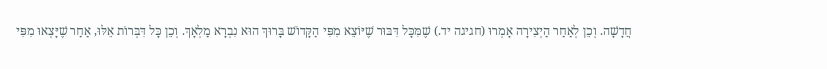חֲדָשָׁה. וְכֵן לְאַחַר הַיְצִירָה אָמְרוּ (חגיגה יד.) שֶׁמִּכָּל דִּבּוּר שֶׁיּוֹצֵא מִפִּי הַקָּדוֹשׁ בָּרוּךְ הוּא נִבְרָא מַלְאָךְ. וְכֵן כָּל דִּבְּרוֹת אֵלּוּ, אַחַר שֶׁיָּצְאוּ מִפִּי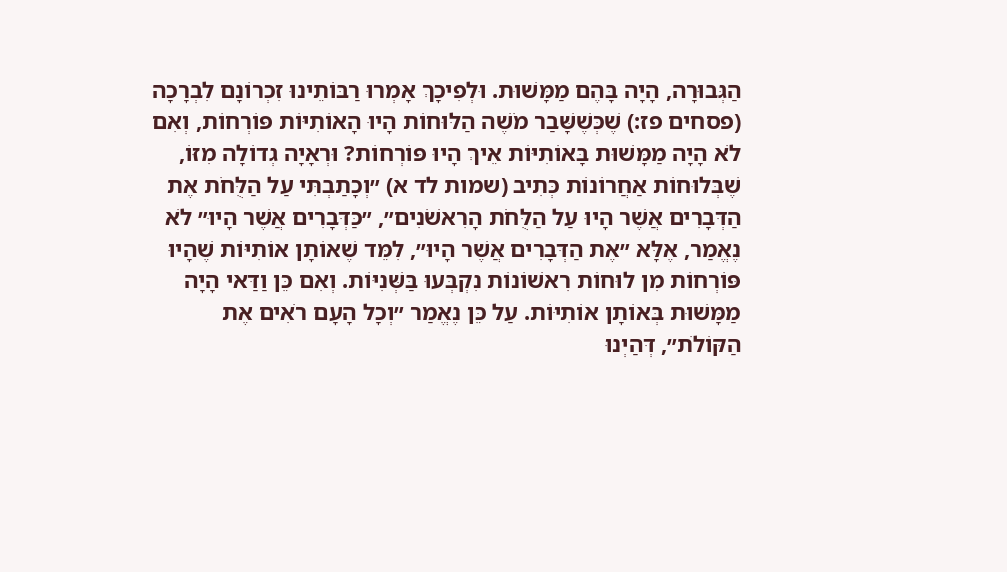הַגְּבוּרָה, הָיָה בָּהֶם מַמָּשׁוּת. וּלְפִיכָךְ אָמְרוּ רַבּוֹתֵינוּ זִכְרוֹנָם לִבְרָכָה (פסחים פז:) שֶׁכְּשֶׁשָּׁבַר מֹשֶׁה הַלּוּחוֹת הָיוּ הָאוֹתִיּוֹת פּוֹרְחוֹת, וְאִם לֹא הָיָה מַמָּשׁוּת בָּאוֹתִיּוֹת אֵיךְ הָיוּ פּוֹרְחוֹת? וּרְאָיָה גְדוֹלָה מִזּוֹ, שֶׁבְּלוּחוֹת אַחֲרוֹנוֹת כְּתִיב (שמות לד א) ״וְכָתַבְתִּי עַל הַלֻּחֹת אֶת הַדְּבָרִים אֲשֶׁר הָיוּ עַל הַלֻּחֹת הָרִאשֹׁנִים״, ״כַּדְּבָרִים אֲשֶׁר הָיוּ״ לֹא נֶאֱמַר, אֶלָּא ״אֶת הַדְּבָרִים אֲשֶׁר הָיוּ״, לִמֵּד שֶׁאוֹתָן אוֹתִיּוֹת שֶׁהָיוּ פּוֹרְחוֹת מִן לוּחוֹת רִאשׁוֹנוֹת נִקְבְּעוּ בַּשְּׁנִיּוֹת. וְאִם כֵּן וַדַּאי הָיָה מַמָּשׁוּת בְּאוֹתָן אוֹתִיּוֹת. עַל כֵּן נֶאֱמַר ״וְכָל הָעָם רֹאִים אֶת הַקּוֹלֹת״, דְּהַיְנוּ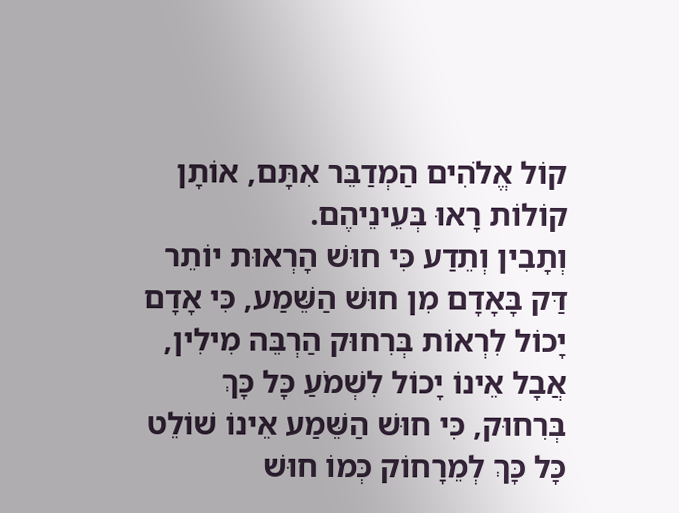קוֹל אֱלֹהִים הַמְדַבֵּר אִתָּם, אוֹתָן קוֹלוֹת רָאוּ בְּעֵינֵיהֶם.
וְתָבִין וְתֵדַע כִּי חוּשׁ הָרְאוּת יוֹתֵר דַּק בָּאָדָם מִן חוּשׁ הַשֵּׁמַע, כִּי אָדָם יָכוֹל לִרְאוֹת בְּרִחוּק הַרְבֵּה מִילִין, אֲבָל אֵינוֹ יָכוֹל לִשְׁמֹעַ כָּל כָּךְ בְּרִחוּק, כִּי חוּשׁ הַשֵּׁמַע אֵינוֹ שׁוֹלֵט כָּל כָּךְ לְמֵרָחוֹק כְּמוֹ חוּשׁ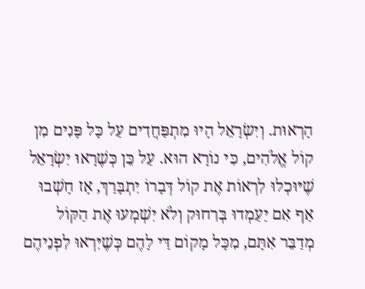הָרְאוּת. וְיִשְׂרָאֵל הָיוּ מִתְפַּחֲדִים עַל כָּל פָּנִים מִן קוֹל אֱלֹהִים, כִּי נוֹרָא הוּא. עַל כֵּן כְּשֶׁרָאוּ יִשְׂרָאֵל שֶׁיּוּכְלוּ לִרְאוֹת אֶת קוֹל דְּבָרוֹ יִתְבָּרַךְ, אָז חָשְׁבוּ אַף אִם יַעַמְדוּ בְּרִחוּק וְלֹא יִשְׁמְעוּ אֶת הַקּוֹל מְדַבֵּר אִתָּם, מִכָּל מָקוֹם דַּי לָהֶם כְּשֶׁיִּרְאוּ לִפְנֵיהֶם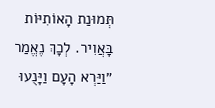תְּמוּנַת הָאוֹתִיּוֹת בָּאֲוִיר. לְכָךְ נֶאֱמַר ״וַיַּרְא הָעָם וַיָּנֻעוּ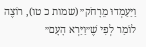וַיַּעַמְדוּ מֵרָחֹק״ (שמות כ טו), רוֹצֶה לוֹמַר לְפִי שֶׁ״וַיַּרְא הָעָם״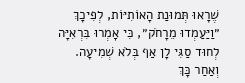שֶׁרָאוּ תְּמוּנַת הָאוֹתִיּוֹת, לְפִיכָךְ ״וַיַּעַמְדוּ מֵרָחֹק״, כִּי אָמְרוּ בִּרְאִיָּה לְחוּד סַגִּי לָן אַף בְּלֹא שְׁמִיעָה. וְאַחַר כָּךְ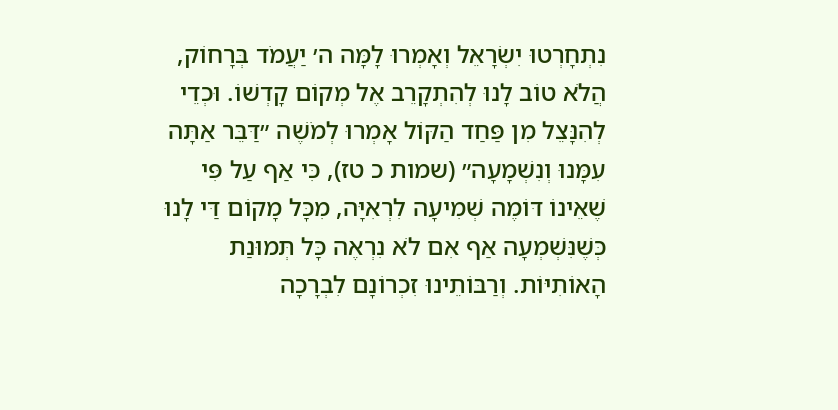נִתְחָרְטוּ יִשְׂרָאֵל וְאָמְרוּ לָמָּה ה׳ יַעֲמֹד בְּרָחוֹק, הֲלֹא טוֹב לָנוּ לְהִתְקָרֵב אֶל מְקוֹם קָדְשׁוֹ. וּכְדֵי לְהִנָּצֵל מִן פַּחַד הַקּוֹל אָמְרוּ לְמֹשֶׁה ״דַּבֵּר אַתָּה עִמָּנוּ וְנִשְׁמָעָה״ (שמות כ טז), כִּי אַף עַל פִּי שֶׁאֵינוֹ דּוֹמֶה שְׁמִיעָה לִרְאִיָּה, מִכָּל מָקוֹם דַּי לָנוּ כְּשֶׁנִּשְׁמְעָה אַף אִם לֹא נִרְאֶה כָּל תְּמוּנַת הָאוֹתִיּוֹת. וְרַבּוֹתֵינוּ זִכְרוֹנָם לִבְרָכָה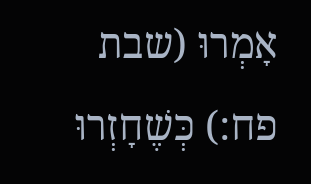אָמְרוּ (שבת פח:) כְּשֶׁחָזְרוּ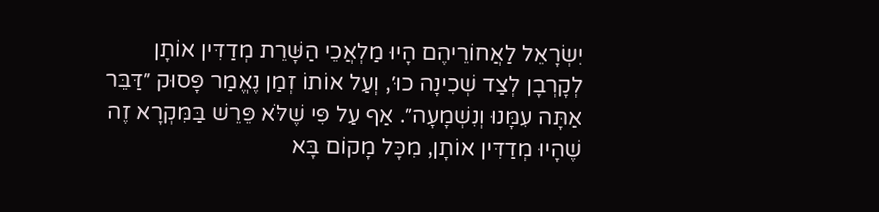יִשְׂרָאֵל לַאֲחוֹרֵיהֶם הָיוּ מַלְאֲכֵי הַשָּׁרֵת מְדַדִּין אוֹתָן לְקָרְבָן לְצַד שְׁכִינָה כוּ׳, וְעַל אוֹתוֹ זְמַן נֶאֱמַר פָּסוּק ״דַּבֵּר אַתָּה עִמָּנוּ וְנִשְׁמָעָה״. אַף עַל פִּי שֶׁלֹּא פֵּרֵשׁ בַּמִּקְרָא זֶה שֶׁהָיוּ מְדַדִּין אוֹתָן, מִכָּל מָקוֹם בָּא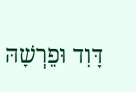דָּוִד וּפֵרְשָׁהּ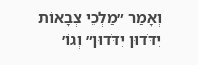וְאָמַר ״מַלְכֵי צְבָאוֹת יִדֹּדוּן יִדֹּדוּן״ וְגוֹ׳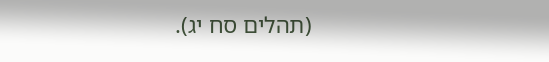(תהלים סח יג).